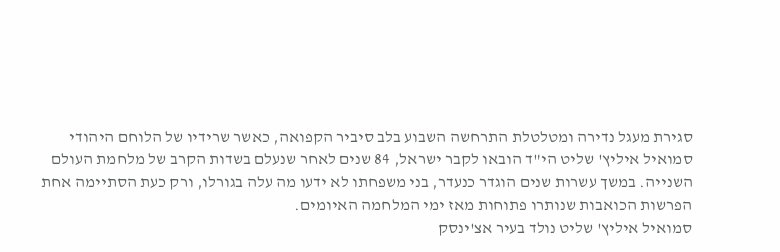סגירת מעגל נדירה ומטלטלת התרחשה השבוע בלב סיביר הקפואה, כאשר שרידיו של הלוחם היהודי סמואיל איליץ' שליט הי"ד הובאו לקבר ישראל, 84 שנים לאחר שנעלם בשדות הקרב של מלחמת העולם השנייה. במשך עשרות שנים הוגדר כנעדר, בני משפחתו לא ידעו מה עלה בגורלו, ורק כעת הסתיימה אחת הפרשות הכואבות שנותרו פתוחות מאז ימי המלחמה האיומים.
סמואיל איליץ' שליט נולד בעיר אצ'ינסק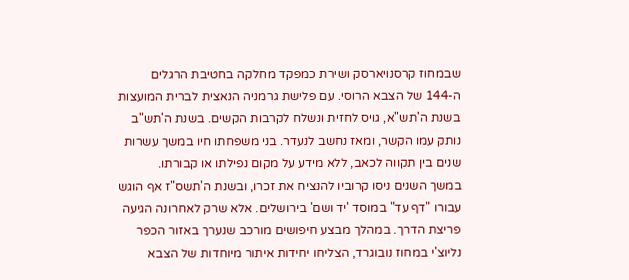שבמחוז קרסנויארסק ושירת כמפקד מחלקה בחטיבת הרגלים ה-144 של הצבא הרוסי. עם פלישת גרמניה הנאצית לברית המועצות בשנת ה'תש"א, גויס לחזית ונשלח לקרבות הקשים. בשנת ה'תש"ב נותק עמו הקשר, ומאז נחשב לנעדר. בני משפחתו חיו במשך עשרות שנים בין תקווה לכאב, ללא מידע על מקום נפילתו או קבורתו.
במשך השנים ניסו קרוביו להנציח את זכרו, ובשנת ה'תשס"ז אף הוגש עבורו "דף עד" במוסד 'יד ושם' בירושלים. אלא שרק לאחרונה הגיעה פריצת הדרך. במהלך מבצע חיפושים מורכב שנערך באזור הכפר נליוצ'י במחוז נובוגרד, הצליחו יחידות איתור מיוחדות של הצבא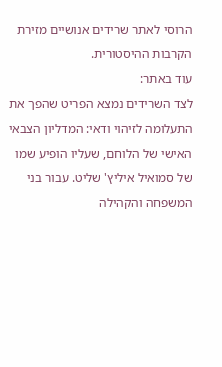הרוסי לאתר שרידים אנושיים מזירת הקרבות ההיסטורית.
עוד באתר:
לצד השרידים נמצא הפריט שהפך את התעלומה לזיהוי ודאי: המדליון הצבאי האישי של הלוחם, שעליו הופיע שמו של סמואיל איליץ' שליט. עבור בני המשפחה והקהילה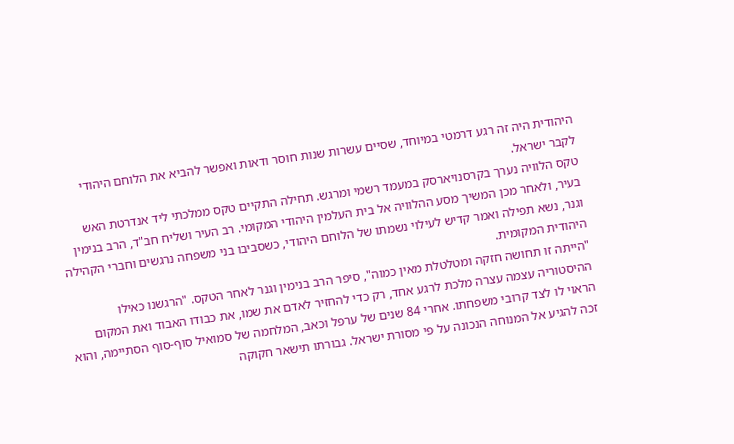היהודית היה זה רגע דרמטי במיוחד, שסיים עשרות שנות חוסר ודאות ואפשר להביא את הלוחם היהודי לקבר ישראל.
טקס הלוויה נערך בקרסנויארסק במעמד רשמי ומרגש. תחילה התקיים טקס ממלכתי ליד אנדרטת האש בעיר, ולאחר מכן המשיך מסע ההלוויה אל בית העלמין היהודי המקומי. רב העיר ושליח חב"ד, הרב בנימין וגנר, נשא תפילה ואמר קדיש לעילוי נשמתו של הלוחם היהודי, כשסביבו בני משפחה נרגשים וחברי הקהילה היהודית המקומית.
"הייתה זו תחושה חזקה ומטלטלת מאין כמוה", סיפר הרב בנימין וגנר לאחר הטקס. "הרגשנו כאילו ההיסטוריה עצמה עצרה מלכת לרגע אחד, רק כדי להחזיר לאדם את שמו, את כבודו האבוד ואת המקום הראוי לו לצד קרובי משפחתו. אחרי 84 שנים של ערפל וכאב, המלחמה של סמואיל סוף-סוף הסתיימה, והוא זכה להגיע אל המנוחה הנכונה על פי מסורת ישראל. גבורתו תישאר חקוקה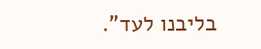בליבנו לעד".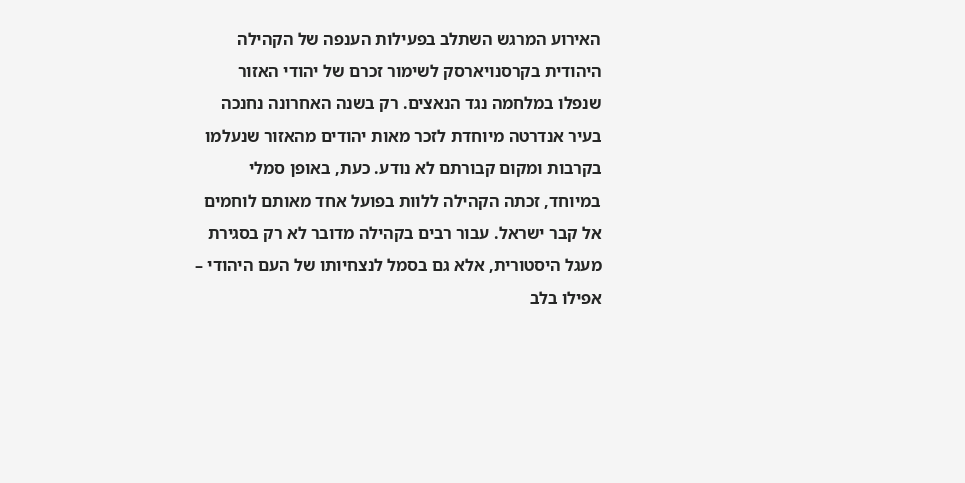האירוע המרגש השתלב בפעילות הענפה של הקהילה היהודית בקרסנויארסק לשימור זכרם של יהודי האזור שנפלו במלחמה נגד הנאצים. רק בשנה האחרונה נחנכה בעיר אנדרטה מיוחדת לזכר מאות יהודים מהאזור שנעלמו בקרבות ומקום קבורתם לא נודע. כעת, באופן סמלי במיוחד, זכתה הקהילה ללוות בפועל אחד מאותם לוחמים אל קבר ישראל. עבור רבים בקהילה מדובר לא רק בסגירת מעגל היסטורית, אלא גם בסמל לנצחיותו של העם היהודי – אפילו בלב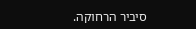סיביר הרחוקה.